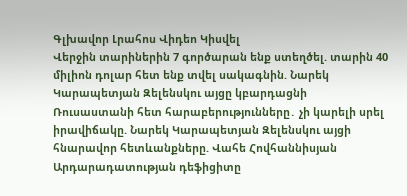Գլխավոր Լրահոս Վիդեո Կիսվել
Վերջին տարիներին 7 գործարան ենք ստեղծել. տարին 40 միլիոն դոլար հետ ենք տվել սակագնին. Նարեկ Կարապետյան Զելենսկու այցը կբարդացնի Ռուսաստանի հետ հարաբերությունները․ չի կարելի սրել իրավիճակը. Նարեկ Կարապետյան Զելենսկու այցի հնարավոր հետևանքները. Վահե Հովհաննիսյան Արդարադատության դեֆիցիտը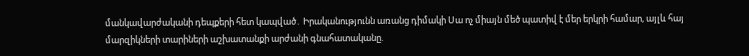մանկավարժականի դեպքերի հետ կապված․ Իրականությունն առանց դիմակի Սա ոչ միայն մեծ պատիվ է մեր երկրի համար, այլև հայ մարզիկների տարիների աշխատանքի արժանի գնահատականը.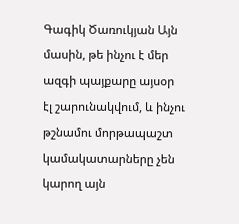Գագիկ Ծառուկյան Այն մասին, թե ինչու է մեր ազգի պայքարը այսօր էլ շարունակվում, և ինչու թշնամու մորթապաշտ կամակատարները չեն կարող այն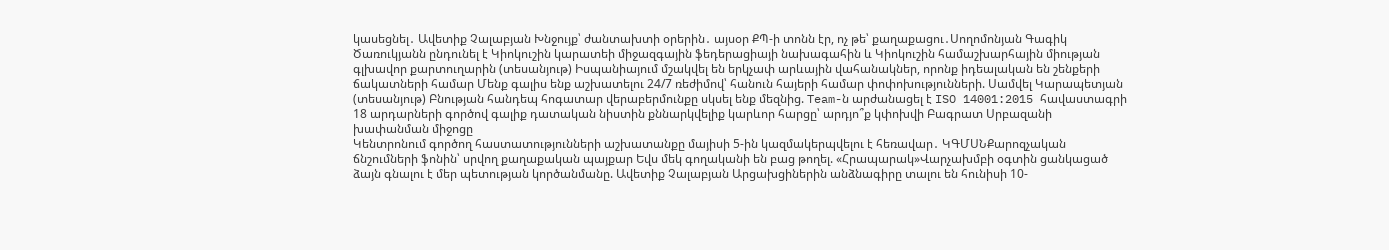կասեցնել․ Ավետիք Չալաբյան Խնջույք՝ ժանտախտի օրերին․ այսօր ՔՊ-ի տոնն էր, ոչ թե՝ քաղաքացու․Սողոմոնյան Գագիկ Ծառուկյանն ընդունել է Կիոկուշին կարատեի միջազգային ֆեդերացիայի նախագահին և Կիոկուշին համաշխարհային միության գլխավոր քարտուղարին (տեսանյութ) Իսպանիայում մշակվել են երկչափ արևային վահանակներ, որոնք իդեալական են շենքերի ճակատների համար Մենք գալիս ենք աշխատելու 24/7 ռեժիմով՝ հանուն հայերի համար փոփոխությունների. Սամվել Կարապետյան (տեսանյութ) Բնության հանդեպ հոգատար վերաբերմունքը սկսել ենք մեզնից. Team-ն արժանացել է ISO 14001:2015 հավաստագրի 18 արդարների գործով գալիք դատական նիստին քննարկվելիք կարևոր հարցը՝ արդյո՞ք կփոխվի Բագրատ Սրբազանի խափանման միջոցը
Կենտրոնում գործող հաստատությունների աշխատանքը մայիսի 5-ին կազմակերպվելու է հեռավար․ ԿԳՄՍՆՔարոզչական ճնշումների ֆոնին՝ սրվող քաղաքական պայքար Եվս մեկ գողականի են բաց թողել. «Հրապարակ»Վարչախմբի օգտին ցանկացած ձայն գնալու է մեր պետության կործանմանը. Ավետիք Չալաբյան Արցախցիներին անձնագիրը տալու են հունիսի 10-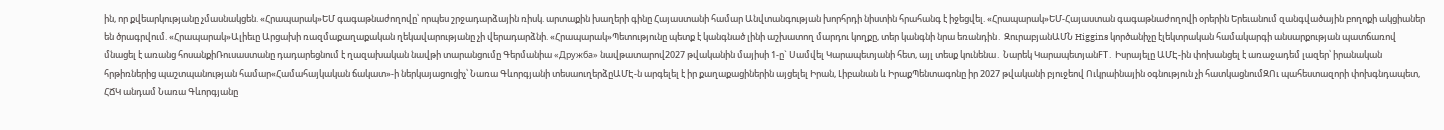ին, որ քվեարկությանը չմասնակցեն. «Հրապարակ»ԵՄ գագաթնաժողովը՝ որպես շրջադարձային ռիսկ. արտաքին խաղերի գինը Հայաստանի համար Անվտանգության խորհրդի նիստին հրահանգ է իջեցվել. «Հրապարակ»ԵՄ-Հայաստան գագաթնաժողովի օրերին Երեւանում զանգվածային բողոքի ակցիաներ են ծրագրվում. «Հրապարակ»Ալիեւը Արցախի ռազմաքաղաքական ղեկավարությանը չի վերադարձնի. «Հրապարակ»Պետությունը պետք է կանգնած լինի աշխատող մարդու կողքը, տեր կանգնի նրա եռանդին․ ԶուրաբյանԱՄՆ Higgins կործանիչը էլեկտրական համակարգի անսարքության պատճառով մնացել է առանց հոսանքիՌուսաստանը դադարեցնում է ղազախական նավթի տարանցումը Գերմանիա «Дружба» նավթատարով2027 թվականին մայիսի 1-ը` Սամվել Կարապետյանի հետ, այլ տեսք կունենա․ Նարեկ ԿարապետյանFT․ Իսրայելը ԱՄԷ-ին փոխանցել է առաջադեմ լազեր՝ իրանական հրթիռներից պաշտպանության համար«Համահայկական ճակատ»-ի ներկայացուցիչ՝ Նառա Գևորգյանի տեսաուղերձըԱՄԷ-ն արգելել է իր քաղաքացիներին այցելել Իրան, Լիբանան և ԻրաքՊենտագոնը իր 2027 թվականի բյուջեով Ուկրաինային օգնություն չի հատկացնումԶՈւ պահեստազորի փոխգնդապետ, ՀՃԿ անդամ Նառա Գևորգյանը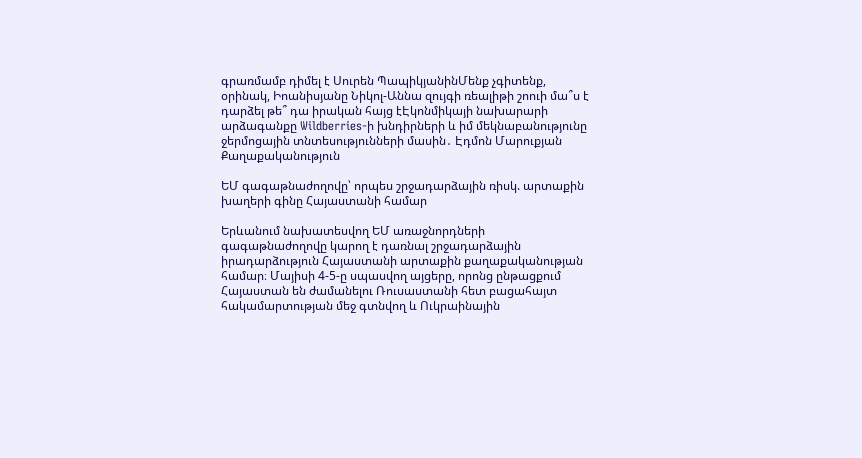գրառմամբ դիմել է Սուրեն ՊապիկյանինՄենք չգիտենք, օրինակ, Իոանիսյանը Նիկոլ-Աննա զույգի ռեալիթի շոուի մա՞ս է դարձել թե՞ դա իրական հայց էԷկոնմիկայի նախարարի արձագանքը Wildberries-ի խնդիրների և իմ մեկնաբանությունը ջերմոցային տնտեսությունների մասին․ Էդմոն Մարուքյան
Քաղաքականություն

ԵՄ գագաթնաժողովը՝ որպես շրջադարձային ռիսկ. արտաքին խաղերի գինը Հայաստանի համար

Երևանում նախատեսվող ԵՄ առաջնորդների գագաթնաժողովը կարող է դառնալ շրջադարձային իրադարձություն Հայաստանի արտաքին քաղաքականության համար։ Մայիսի 4-5-ը սպասվող այցերը, որոնց ընթացքում Հայաստան են ժամանելու Ռուսաստանի հետ բացահայտ հակամարտության մեջ գտնվող և Ուկրաինային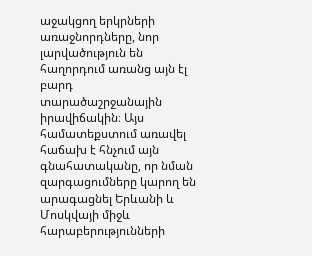աջակցող երկրների առաջնորդները, նոր լարվածություն են հաղորդում առանց այն էլ բարդ տարածաշրջանային իրավիճակին։ Այս համատեքստում առավել հաճախ է հնչում այն գնահատականը, որ նման զարգացումները կարող են արագացնել Երևանի և Մոսկվայի միջև հարաբերությունների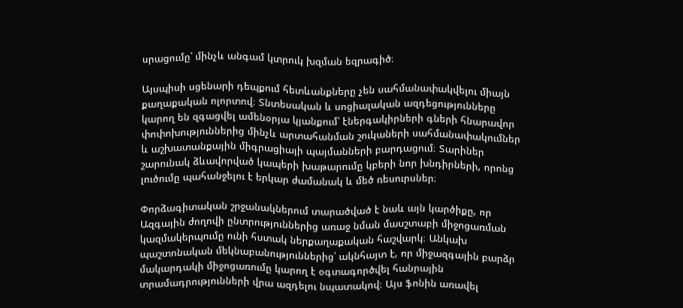սրացումը՝ մինչև անգամ կտրուկ խզման եզրագիծ։

Այսպիսի սցենարի դեպքում հետևանքները չեն սահմանափակվելու միայն քաղաքական ոլորտով։ Տնտեսական և սոցիալական ազդեցությունները կարող են զգացվել ամենօրյա կյանքում՝ էներգակիրների գների հնարավոր փոփոխություններից մինչև արտահանման շուկաների սահմանափակումներ և աշխատանքային միգրացիայի պայմանների բարդացում։ Տարիներ շարունակ ձևավորված կապերի խաթարումը կբերի նոր խնդիրների, որոնց լուծումը պահանջելու է երկար ժամանակ և մեծ ռեսուրսներ։

Փորձագիտական շրջանակներում տարածված է նաև այն կարծիքը, որ Ազգային ժողովի ընտրություններից առաջ նման մասշտաբի միջոցառման կազմակերպումը ունի հստակ ներքաղաքական հաշվարկ։ Անկախ պաշտոնական մեկնաբանություններից՝ ակնհայտ է, որ միջազգային բարձր մակարդակի միջոցառումը կարող է օգտագործվել հանրային տրամադրությունների վրա ազդելու նպատակով։ Այս ֆոնին առավել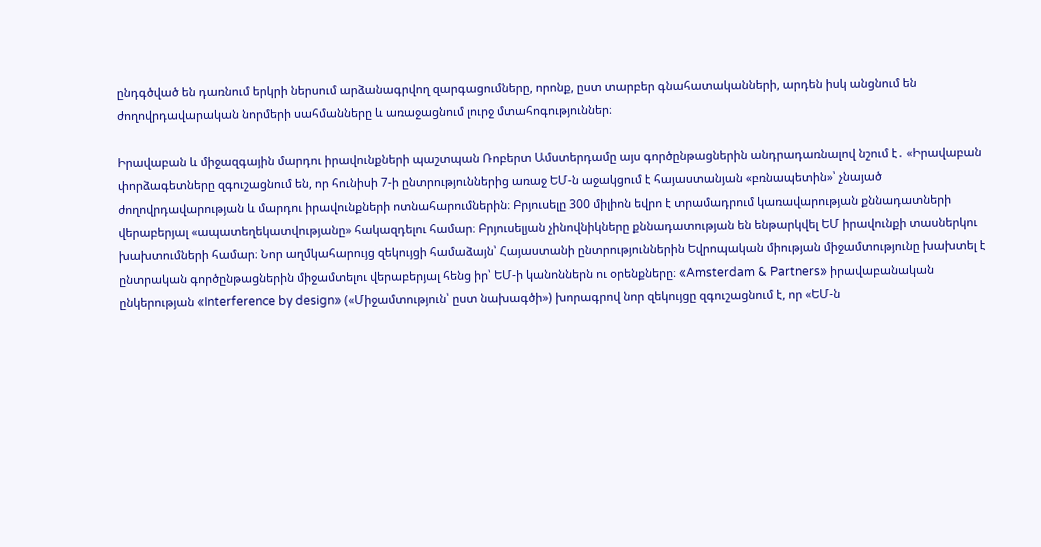ընդգծված են դառնում երկրի ներսում արձանագրվող զարգացումները, որոնք, ըստ տարբեր գնահատականների, արդեն իսկ անցնում են ժողովրդավարական նորմերի սահմանները և առաջացնում լուրջ մտահոգություններ։

Իրավաբան և միջազգային մարդու իրավունքների պաշտպան Ռոբերտ Ամստերդամը այս գործընթացներին անդրադառնալով նշում է․ «Իրավաբան փորձագետները զգուշացնում են, որ հունիսի 7-ի ընտրություններից առաջ ԵՄ-ն աջակցում է հայաստանյան «բռնապետին»՝ չնայած ժողովրդավարության և մարդու իրավունքների ոտնահարումներին։ Բրյուսելը 300 միլիոն եվրո է տրամադրում կառավարության քննադատների վերաբերյալ «ապատեղեկատվությանը» հակազդելու համար։ Բրյուսելյան չինովնիկները քննադատության են ենթարկվել ԵՄ իրավունքի տասներկու խախտումների համար։ Նոր աղմկահարույց զեկույցի համաձայն՝ Հայաստանի ընտրություններին Եվրոպական միության միջամտությունը խախտել է ընտրական գործընթացներին միջամտելու վերաբերյալ հենց իր՝ ԵՄ-ի կանոններն ու օրենքները։ «Amsterdam & Partners» իրավաբանական ընկերության «Interference by design» («Միջամտություն՝ ըստ նախագծի») խորագրով նոր զեկույցը զգուշացնում է, որ «ԵՄ-ն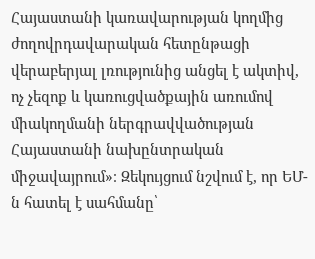Հայաստանի կառավարության կողմից ժողովրդավարական հետընթացի վերաբերյալ լռությունից անցել է ակտիվ, ոչ չեզոք և կառուցվածքային առումով միակողմանի ներգրավվածության Հայաստանի նախընտրական միջավայրում»։ Զեկույցում նշվում է, որ ԵՄ-ն հատել է սահմանը՝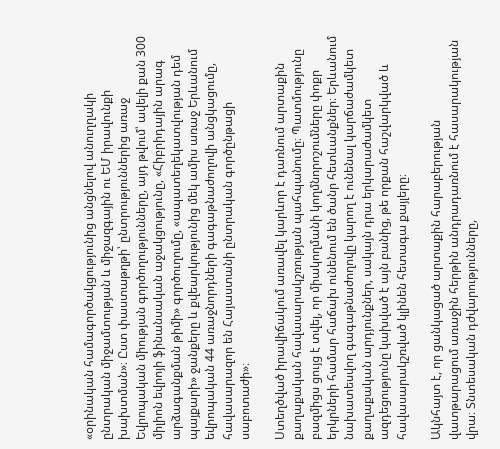«օրինական համագործակցությունից անցնելով անուղղակի ընտրական միջամտության և միջազգային ու ԵՄ իրավունքի խախտման»։ Ըստ փաստաթղթի՝ ընտրություններից առաջ Եվրոպական միության գործողությունները, այդ թվում՝ ավելի քան 300 միլիոն եվրոյի ֆինանսական աջակցությունը, «Հիբրիդային արագ արձագանքման թիմի» գործուղումը, «ապատեղեկատվության դեմ պայքարի» ջանքերը և քվեարկությունից մեկ ամիս առաջ Երևանում եվրոպական 44 առաջնորդների գագաթնաժողովի անցկացումը, հավասարազոր են Հայաստանի ընտրական գործընթացի սաբոտաժի»։

Ստեղծված իրավիճակում առավել կարևոր է դառնում արտաքին քաղաքական հավասարակշռության պահպանումը։ Պատմությունը բազմիցս ցույց է տվել, որ միակողմանի կողմնորոշումները փոքր երկրների համար հաճախ ունենում են ծանր հետևանքներ։ Երևանում նախատեսվող գագաթնաժողովը կարող է ունենալ կարճաժամկետ քաղաքական արդյունքներ, սակայն դրա երկարաժամկետ ազդեցությունը կախված է այն բանից, թե որքան հաշվարկված և հավասարակշռված կլինեն հետագա քայլերը։

Ակնհայտ է, որ ցանկացած արտաքին հարաբերության վատթարացում առաջին հերթին անդրադառնում է հասարակության վրա։ Տնտեսական դժվարությունները,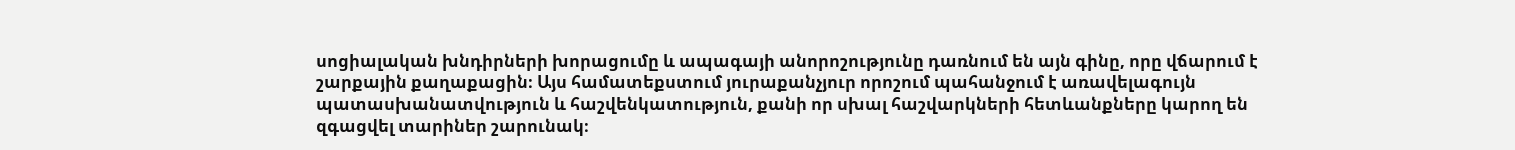սոցիալական խնդիրների խորացումը և ապագայի անորոշությունը դառնում են այն գինը, որը վճարում է շարքային քաղաքացին։ Այս համատեքստում յուրաքանչյուր որոշում պահանջում է առավելագույն պատասխանատվություն և հաշվենկատություն, քանի որ սխալ հաշվարկների հետևանքները կարող են զգացվել տարիներ շարունակ։